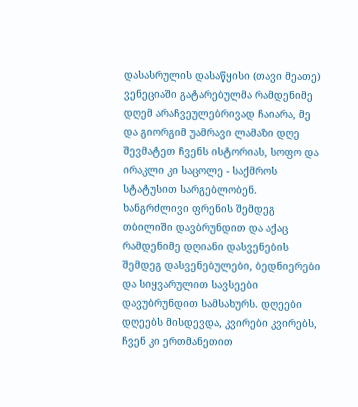დასასრულის დასაწყისი (თავი მეათე)
ვენეციაში გატარებულმა რამდენიმე დღემ არაჩვეულებრივად ჩაიარა, მე და გიორგიმ უამრავი ლამაზი დღე შევმატეთ ჩვენს ისტორიას, სოფო და ირაკლი კი საცოლე - საქმროს სტატუსით სარგებლობენ. ხანგრძლივი ფრენის შემდეგ თბილიში დავბრუნდით და აქაც რამდენიმე დღიანი დასვენების შემდეგ დასვენებულები, ბედნიერები და სიყვარულით სავსეები დავუბრუნდით სამსახურს. დღეები დღეებს მისდევდა, კვირები კვირებს, ჩვენ კი ერთმანეთით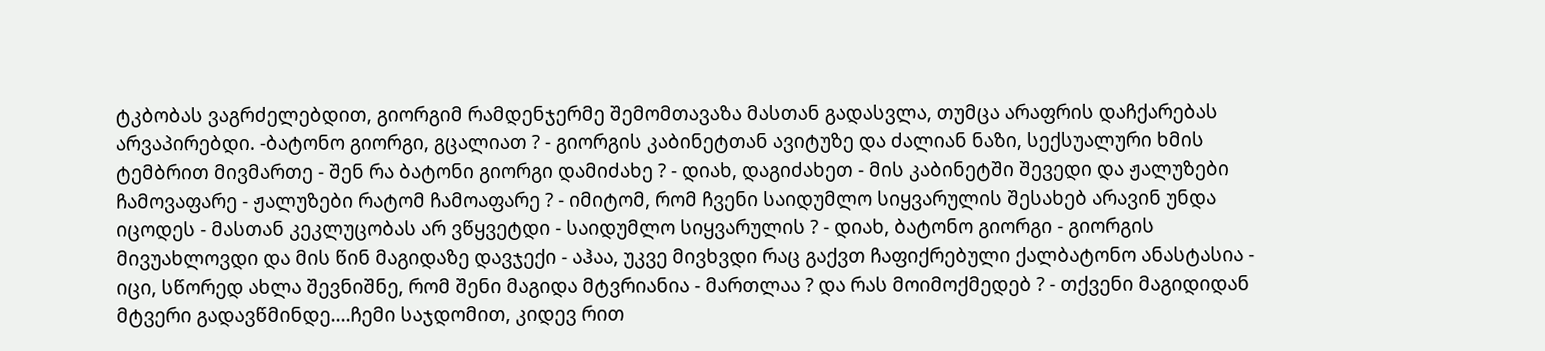ტკბობას ვაგრძელებდით, გიორგიმ რამდენჯერმე შემომთავაზა მასთან გადასვლა, თუმცა არაფრის დაჩქარებას არვაპირებდი. -ბატონო გიორგი, გცალიათ ? - გიორგის კაბინეტთან ავიტუზე და ძალიან ნაზი, სექსუალური ხმის ტემბრით მივმართე - შენ რა ბატონი გიორგი დამიძახე ? - დიახ, დაგიძახეთ - მის კაბინეტში შევედი და ჟალუზები ჩამოვაფარე - ჟალუზები რატომ ჩამოაფარე ? - იმიტომ, რომ ჩვენი საიდუმლო სიყვარულის შესახებ არავინ უნდა იცოდეს - მასთან კეკლუცობას არ ვწყვეტდი - საიდუმლო სიყვარულის ? - დიახ, ბატონო გიორგი - გიორგის მივუახლოვდი და მის წინ მაგიდაზე დავჯექი - აჰაა, უკვე მივხვდი რაც გაქვთ ჩაფიქრებული ქალბატონო ანასტასია - იცი, სწორედ ახლა შევნიშნე, რომ შენი მაგიდა მტვრიანია - მართლაა ? და რას მოიმოქმედებ ? - თქვენი მაგიდიდან მტვერი გადავწმინდე....ჩემი საჯდომით, კიდევ რით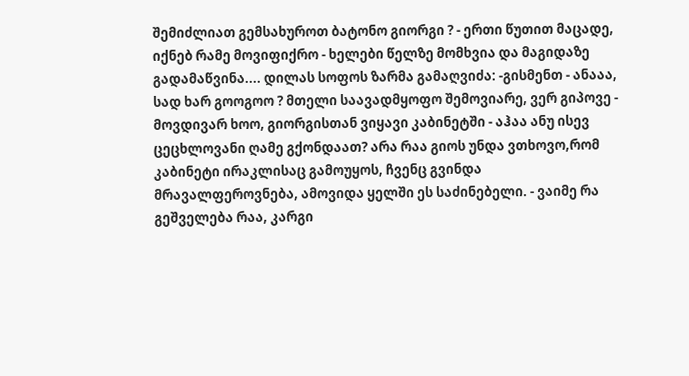შემიძლიათ გემსახუროთ ბატონო გიორგი ? - ერთი წუთით მაცადე, იქნებ რამე მოვიფიქრო - ხელები წელზე მომხვია და მაგიდაზე გადამაწვინა.... დილას სოფოს ზარმა გამაღვიძა: -გისმენთ - ანააა, სად ხარ გოოგოო ? მთელი საავადმყოფო შემოვიარე, ვერ გიპოვე - მოვდივარ ხოო, გიორგისთან ვიყავი კაბინეტში - აჰაა ანუ ისევ ცეცხლოვანი ღამე გქონდაათ? არა რაა გიოს უნდა ვთხოვო,რომ კაბინეტი ირაკლისაც გამოუყოს, ჩვენც გვინდა მრავალფეროვნება, ამოვიდა ყელში ეს საძინებელი. - ვაიმე რა გეშველება რაა, კარგი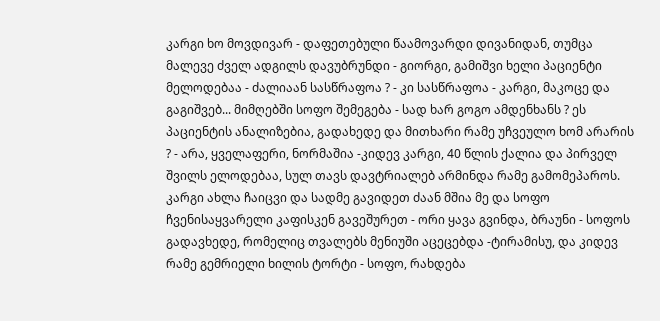კარგი ხო მოვდივარ - დაფეთებული წაამოვარდი დივანიდან, თუმცა მალევე ძველ ადგილს დავუბრუნდი - გიორგი, გამიშვი ხელი პაციენტი მელოდებაა - ძალიაან სასწრაფოა ? - კი სასწრაფოა - კარგი, მაკოცე და გაგიშვებ... მიმღებში სოფო შემეგება - სად ხარ გოგო ამდენხანს ? ეს პაციენტის ანალიზებია, გადახედე და მითხარი რამე უჩვეულო ხომ არარის ? - არა, ყველაფერი, ნორმაშია -კიდევ კარგი, 40 წლის ქალია და პირველ შვილს ელოდებაა, სულ თავს დავტრიალებ არმინდა რამე გამომეპაროს. კარგი ახლა ჩაიცვი და სადმე გავიდეთ ძაან მშია მე და სოფო ჩვენისაყვარელი კაფისკენ გავეშურეთ - ორი ყავა გვინდა, ბრაუნი - სოფოს გადავხედე, რომელიც თვალებს მენიუში აცეცებდა -ტირამისუ, და კიდევ რამე გემრიელი ხილის ტორტი - სოფო, რახდება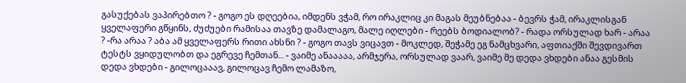გასუქებას ვაპირებთო ? - გოგო ეს დღეებია, იმდენს ვჭამ, რო ირაკლიც კი მაგას მეუბნებაა - ბევრს ჭამ, ირაკლისგან ყველაფერი გწყინს, ძუძუები რამისაა თავზე დამალაგო, მალე იღლები - რეებს ბოდიალობ? - რადა ორსულად ხარ - არაა ? -რა არაა ? აბა ამ ყველაფერს რითი ახსნი ? - გოგო თავს ვიცავთ - მოკლედ, შეჭამე ეგ ნამცხვარი, აფთიაქში შევდივართ ტესტს ვყიდულობთ და ეგრევე ჩემთან... - ვაიმე ანააააა, არმჯერა, ორსულად ვაარ, ვაიმე მე დედა ვხდები ანაა გესმის დედა ვხდები - გილოცააავ, გილოცავ ჩემო ლამაზო,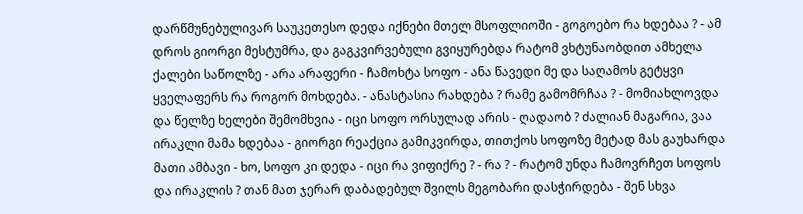დარწმუნებულივარ საუკეთესო დედა იქნები მთელ მსოფლიოში - გოგოებო რა ხდებაა ? - ამ დროს გიორგი მესტუმრა, და გაგკვირვებული გვიყურებდა რატომ ვხტუნაობდით ამხელა ქალები საწოლზე - არა არაფერი - ჩამოხტა სოფო - ანა წავედი მე და საღამოს გეტყვი ყველაფერს რა როგორ მოხდება. - ანასტასია რახდება ? რამე გამომრჩაა ? - მომიახლოვდა და წელზე ხელები შემომხვია - იცი სოფო ორსულად არის - ღადაობ ? ძალიან მაგარია, ვაა ირაკლი მამა ხდებაა - გიორგი რეაქცია გამიკვირდა, თითქოს სოფოზე მეტად მას გაუხარდა მათი ამბავი - ხო, სოფო კი დედა - იცი რა ვიფიქრე ? - რა ? - რატომ უნდა ჩამოვრჩეთ სოფოს და ირაკლის ? თან მათ ჯერარ დაბადებულ შვილს მეგობარი დასჭირდება - შენ სხვა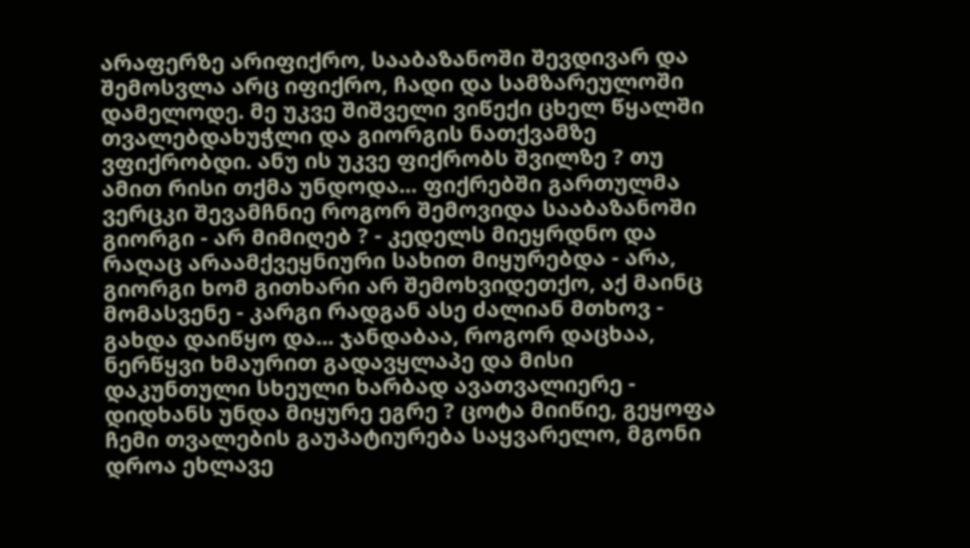არაფერზე არიფიქრო, სააბაზანოში შევდივარ და შემოსვლა არც იფიქრო, ჩადი და სამზარეულოში დამელოდე. მე უკვე შიშველი ვიწექი ცხელ წყალში თვალებდახუჭლი და გიორგის ნათქვამზე ვფიქრობდი. ანუ ის უკვე ფიქრობს შვილზე ? თუ ამით რისი თქმა უნდოდა... ფიქრებში გართულმა ვერცკი შევამჩნიე როგორ შემოვიდა სააბაზანოში გიორგი - არ მიმიღებ ? - კედელს მიეყრდნო და რაღაც არაამქვეყნიური სახით მიყურებდა - არა, გიორგი ხომ გითხარი არ შემოხვიდეთქო, აქ მაინც მომასვენე - კარგი რადგან ასე ძალიან მთხოვ - გახდა დაიწყო და... ჯანდაბაა, როგორ დაცხაა, ნერწყვი ხმაურით გადავყლაპე და მისი დაკუნთული სხეული ხარბად ავათვალიერე - დიდხანს უნდა მიყურე ეგრე ? ცოტა მიიწიე, გეყოფა ჩემი თვალების გაუპატიურება საყვარელო, მგონი დროა ეხლავე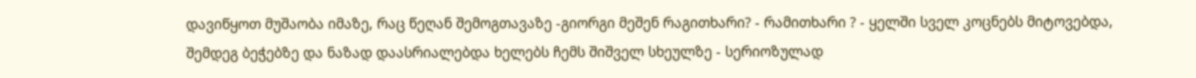დავიწყოთ მუშაობა იმაზე, რაც წეღან შემოგთავაზე -გიორგი მეშენ რაგითხარი? - რამითხარი ? - ყელში სველ კოცნებს მიტოვებდა, შემდეგ ბეჭებზე და ნაზად დაასრიალებდა ხელებს ჩემს შიშველ სხეულზე - სერიოზულად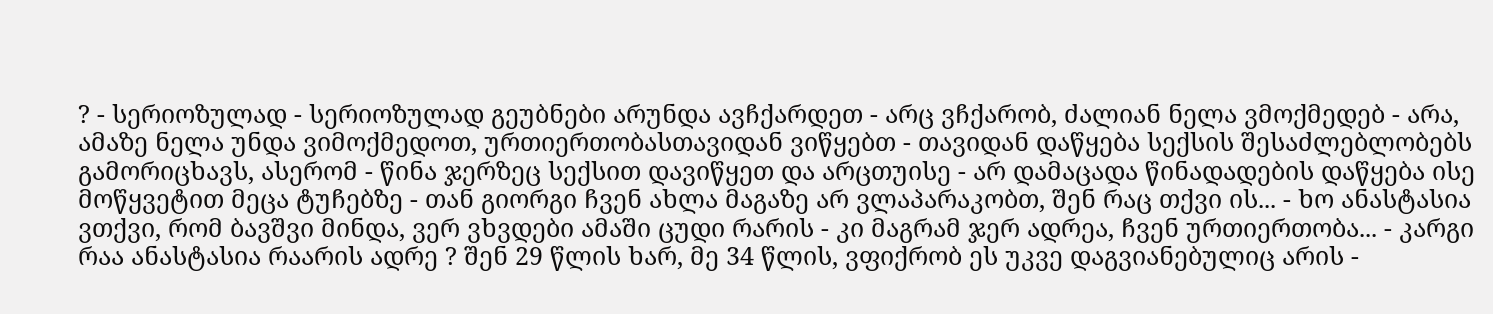? - სერიოზულად - სერიოზულად გეუბნები არუნდა ავჩქარდეთ - არც ვჩქარობ, ძალიან ნელა ვმოქმედებ - არა, ამაზე ნელა უნდა ვიმოქმედოთ, ურთიერთობასთავიდან ვიწყებთ - თავიდან დაწყება სექსის შესაძლებლობებს გამორიცხავს, ასერომ - წინა ჯერზეც სექსით დავიწყეთ და არცთუისე - არ დამაცადა წინადადების დაწყება ისე მოწყვეტით მეცა ტუჩებზე - თან გიორგი ჩვენ ახლა მაგაზე არ ვლაპარაკობთ, შენ რაც თქვი ის... - ხო ანასტასია ვთქვი, რომ ბავშვი მინდა, ვერ ვხვდები ამაში ცუდი რარის - კი მაგრამ ჯერ ადრეა, ჩვენ ურთიერთობა... - კარგი რაა ანასტასია რაარის ადრე ? შენ 29 წლის ხარ, მე 34 წლის, ვფიქრობ ეს უკვე დაგვიანებულიც არის -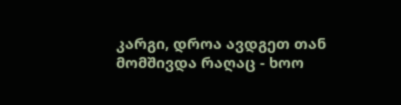კარგი, დროა ავდგეთ თან მომშივდა რაღაც - ხოო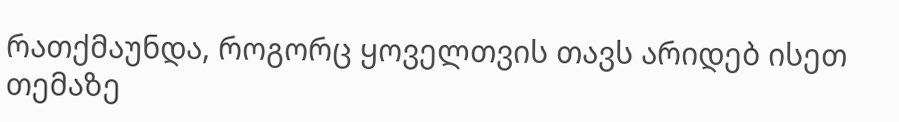რათქმაუნდა, როგორც ყოველთვის თავს არიდებ ისეთ თემაზე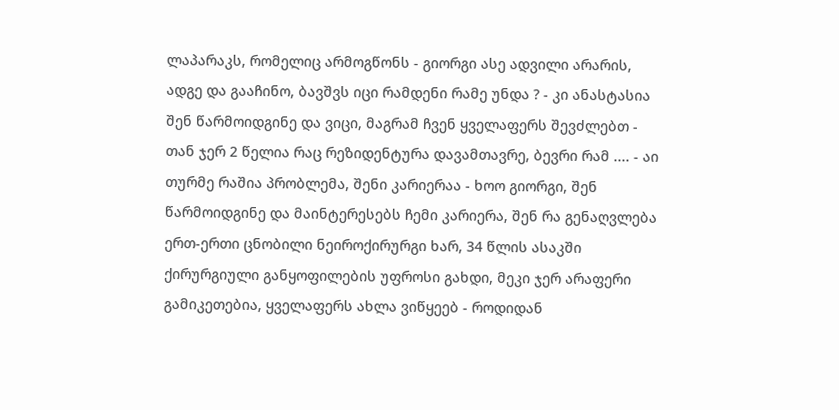ლაპარაკს, რომელიც არმოგწონს - გიორგი ასე ადვილი არარის, ადგე და გააჩინო, ბავშვს იცი რამდენი რამე უნდა ? - კი ანასტასია შენ წარმოიდგინე და ვიცი, მაგრამ ჩვენ ყველაფერს შევძლებთ - თან ჯერ 2 წელია რაც რეზიდენტურა დავამთავრე, ბევრი რამ .... - აი თურმე რაშია პრობლემა, შენი კარიერაა - ხოო გიორგი, შენ წარმოიდგინე და მაინტერესებს ჩემი კარიერა, შენ რა გენაღვლება ერთ-ერთი ცნობილი ნეიროქირურგი ხარ, 34 წლის ასაკში ქირურგიული განყოფილების უფროსი გახდი, მეკი ჯერ არაფერი გამიკეთებია, ყველაფერს ახლა ვიწყეებ - როდიდან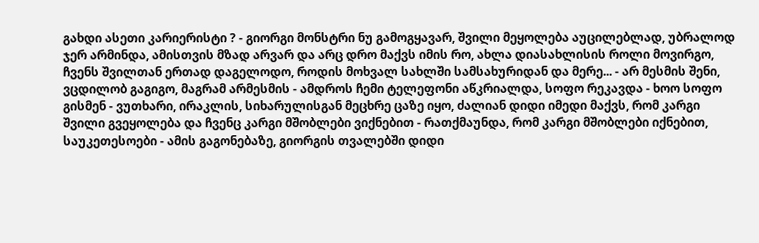გახდი ასეთი კარიერისტი ? - გიორგი მონსტრი ნუ გამოგყავარ, შვილი მეყოლება აუცილებლად, უბრალოდ ჯერ არმინდა, ამისთვის მზად არვარ და არც დრო მაქვს იმის რო, ახლა დიასახლისის როლი მოვირგო, ჩვენს შვილთან ერთად დაგელოდო, როდის მოხვალ სახლში სამსახურიდან და მერე... - არ მესმის შენი, ვცდილობ გაგიგო, მაგრამ არმესმის - ამდროს ჩემი ტელეფონი აწკრიალდა, სოფო რეკავდა - ხოო სოფო გისმენ - ვუთხარი, ირაკლის, სიხარულისგან მეცხრე ცაზე იყო, ძალიან დიდი იმედი მაქვს, რომ კარგი შვილი გვეყოლება და ჩვენც კარგი მშობლები ვიქნებით - რათქმაუნდა, რომ კარგი მშობლები იქნებით, საუკეთესოები - ამის გაგონებაზე, გიორგის თვალებში დიდი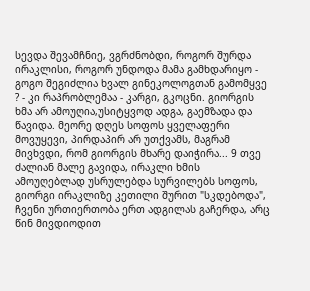სევდა შევამჩნიე, ვგრძნობდი, როგორ შურდა ირაკლისი, როგორ უნდოდა მამა გამხდარიყო - გოგო შეგიძლია ხვალ გინეკოლოგთან გამომყვე ? - კი რაპრობლემაა - კარგი, გკოცნი. გიორგის ხმა არ ამოუღია,უსიტყვოდ ადგა, გაემზადა და წავიდა. მეორე დღეს სოფოს ყველაფერი მოვუყევი, პირდაპირ არ უთქვამს, მაგრამ მივხვდი, რომ გიორგის მხარე დაიჭირა... 9 თვე ძალიან მალე გავიდა, ირაკლი ხმის ამოუღებლად უსრულებდა სურვილებს სოფოს, გიორგი ირაკლიზე კეთილი შურით "სკდებოდა", ჩვენი ურთიერთობა ერთ ადგილას გაჩერდა, არც წინ მივდიოდით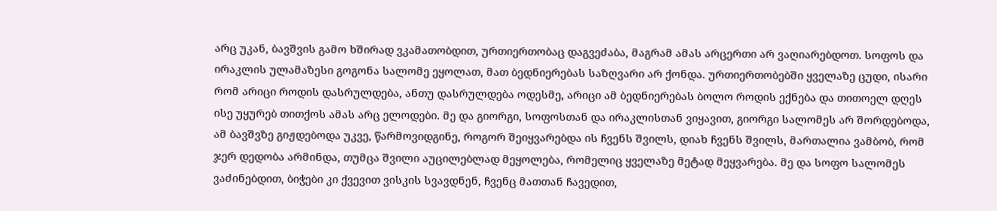არც უკან, ბავშვის გამო ხშირად ვკამათობდით, ურთიერთობაც დაგვეძაბა, მაგრამ ამას არცერთი არ ვაღიარებდოთ. სოფოს და ირაკლის ულამაზესი გოგონა სალომე ეყოლათ, მათ ბედნიერებას საზღვარი არ ქონდა. ურთიერთობებში ყველაზე ცუდი, ისარი რომ არიცი როდის დასრულდება, ანთუ დასრულდება ოდესმე, არიცი ამ ბედნიერებას ბოლო როდის ექნება და თითოელ დღეს ისე უყურებ თითქოს ამას არც ელოდები. მე და გიორგი, სოფოსთან და ირაკლისთან ვიყავით, გიორგი სალომეს არ შორდებოდა, ამ ბავშვზე გიჟდებოდა უკვე, წარმოვიდგინე, როგორ შეიყვარებდა ის ჩვენს შვილს, დიახ ჩვენს შვილს, მართალია ვამბობ, რომ ჯერ დედობა არმინდა, თუმცა შვილი აუცილებლად მეყოლება, რომელიც ყველაზე მეტად მეყვარება. მე და სოფო სალომეს ვაძინებდით, ბიჭები კი ქვევით ვისკის სვავდნენ, ჩვენც მათთან ჩავედით,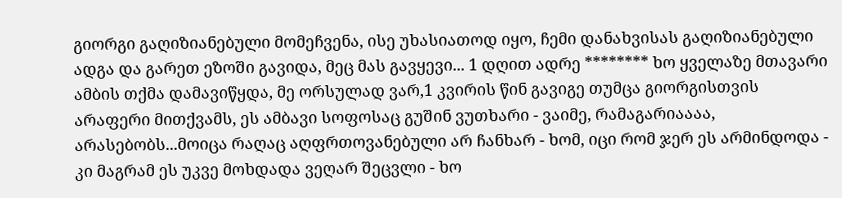გიორგი გაღიზიანებული მომეჩვენა, ისე უხასიათოდ იყო, ჩემი დანახვისას გაღიზიანებული ადგა და გარეთ ეზოში გავიდა, მეც მას გავყევი... 1 დღით ადრე ******** ხო ყველაზე მთავარი ამბის თქმა დამავიწყდა, მე ორსულად ვარ,1 კვირის წინ გავიგე თუმცა გიორგისთვის არაფერი მითქვამს, ეს ამბავი სოფოსაც გუშინ ვუთხარი - ვაიმე, რამაგარიაააა, არასებობს...მოიცა რაღაც აღფრთოვანებული არ ჩანხარ - ხომ, იცი რომ ჯერ ეს არმინდოდა - კი მაგრამ ეს უკვე მოხდადა ვეღარ შეცვლი - ხო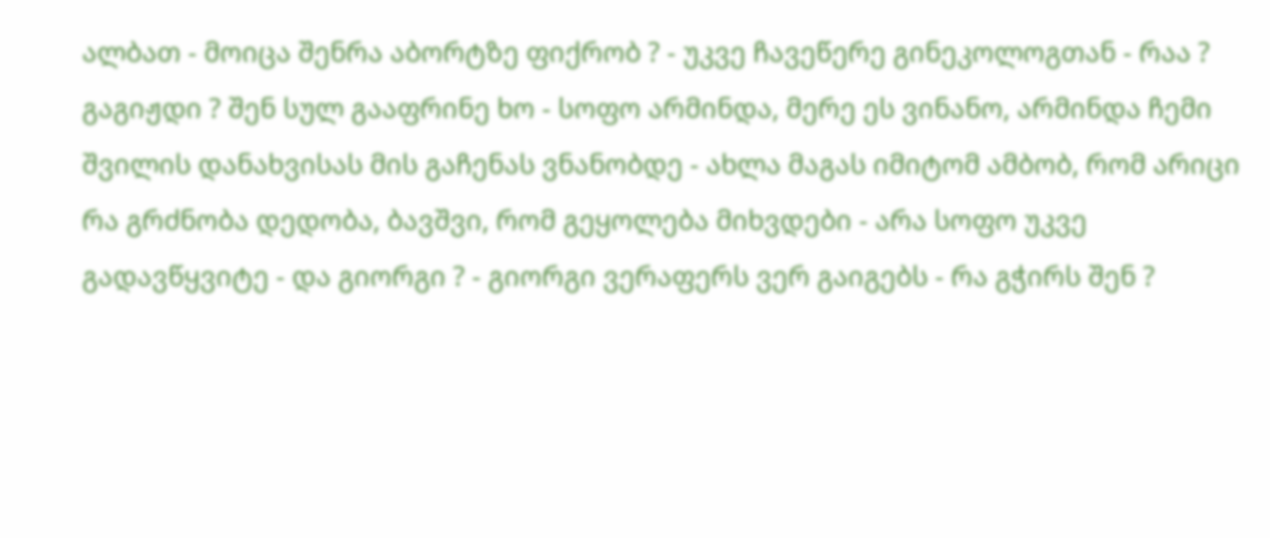ალბათ - მოიცა შენრა აბორტზე ფიქრობ ? - უკვე ჩავეწერე გინეკოლოგთან - რაა ? გაგიჟდი ? შენ სულ გააფრინე ხო - სოფო არმინდა, მერე ეს ვინანო, არმინდა ჩემი შვილის დანახვისას მის გაჩენას ვნანობდე - ახლა მაგას იმიტომ ამბობ, რომ არიცი რა გრძნობა დედობა, ბავშვი, რომ გეყოლება მიხვდები - არა სოფო უკვე გადავწყვიტე - და გიორგი ? - გიორგი ვერაფერს ვერ გაიგებს - რა გჭირს შენ ?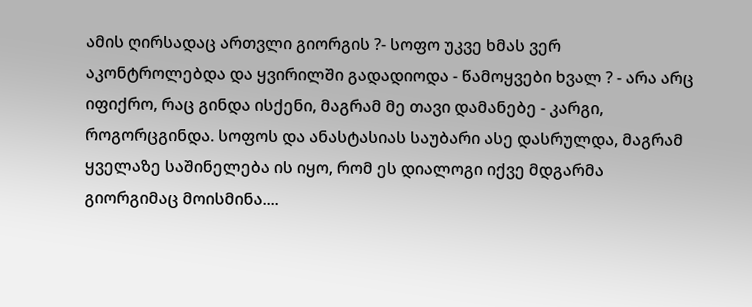ამის ღირსადაც ართვლი გიორგის ?- სოფო უკვე ხმას ვერ აკონტროლებდა და ყვირილში გადადიოდა - წამოყვები ხვალ ? - არა არც იფიქრო, რაც გინდა ისქენი, მაგრამ მე თავი დამანებე - კარგი, როგორცგინდა. სოფოს და ანასტასიას საუბარი ასე დასრულდა, მაგრამ ყველაზე საშინელება ის იყო, რომ ეს დიალოგი იქვე მდგარმა გიორგიმაც მოისმინა....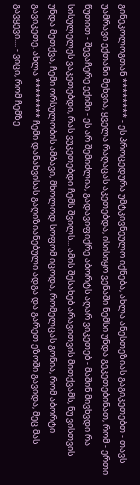გინეკოლოგთან ******** - ეს პროცედურა უმტკივნეულო იქნება, ახლა ანესთეზიას გაგიკეთებთ - თავს უამრავი ექთანი მეხვია, ყველა რაღაცას აკეთებდა, ისისიყო ვენაში ნემსი უნდა გეკეთებინათ, რომ - ერთი წუთით - შევაჩერე ექიმი - ეს არ შემიძლია, გადავიფიქრე აბორტს აღარ ვიკეთებ - მაშინ მივხვდი რა სისულელეს ვაკეთებდი, რას ვუკეთებდი ჩემს შვილს... ამის შესახებ არავითვის მითქვამს, ნუ ვისთვის უნდა მეთქვა, ჩემი ორსულობის ამბავი, მხოლოდ სოფომ იცოდა, რომელცას გონია, რომ აბორტი გავიკეთე. ახლა ******** ჩემი დანახვისას გაღიზიანებული ადგა და გარეთ ეზოში გავიდა, მეც მას გავყევი.... - ვიცი, რომ ჩემზე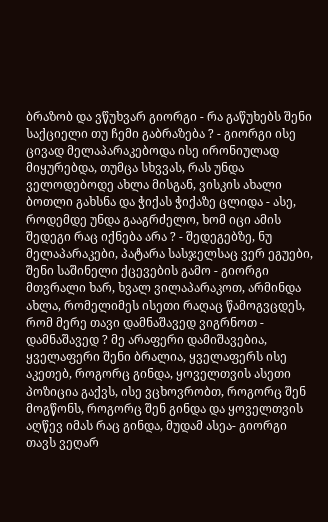ბრაზობ და ვწუხვარ გიორგი - რა გაწუხებს შენი საქციელი თუ ჩემი გაბრაზება ? - გიორგი ისე ცივად მელაპარაკებოდა ისე ირონიულად მიყურებდა, თუმცა სხვვას, რას უნდა ველოდებოდე ახლა მისგან, ვისკის ახალი ბოთლი გახსნა და ჭიქას ჭიქაზე ცლიდა - ასე, როდემდე უნდა გააგრძელო, ხომ იცი ამის შედეგი რაც იქნება არა ? - შედეგებზე, ნუ მელაპარაკები, პატარა სასჯელსაც ვერ ეგუები, შენი საშინელი ქცევების გამო - გიორგი მთვრალი ხარ, ხვალ ვილაპარაკოთ, არმინდა ახლა, რომელიმეს ისეთი რაღაც წამოგვცდეს, რომ მერე თავი დამნაშავედ ვიგრნოთ - დამნაშავედ ? მე არაფერი დამიშავებია, ყველაფერი შენი ბრალია, ყველაფერს ისე აკეთებ, როგორც გინდა, ყოველთვის ასეთი პოზიცია გაქვს, ისე ვცხოვრობთ, როგორც შენ მოგწონს, როგორც შენ გინდა და ყოველთვის აღწევ იმას რაც გინდა, მუდამ ასეა- გიორგი თავს ვეღარ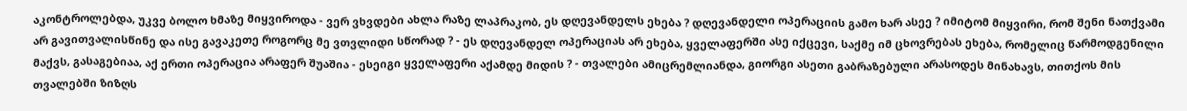აკონტროლებდა, უკვე ბოლო ხმაზე მიყვიროდა - ვერ ვხვდები ახლა რაზე ლაპრაკობ, ეს დღევანდელს ეხება ? დღევანდელი ოპერაციის გამო ხარ ასეე ? იმიტომ მიყვირი, რომ შენი ნათქვამი არ გავითვალისწინე და ისე გავაკეთე როგორც მე ვთვლიდი სწორად ? - ეს დღევანდელ ოპერაციას არ ეხება, ყველაფერში ასე იქცევი, საქმე იმ ცხოვრებას ეხება, რომელიც წარმოდგენილი მაქვს, გასაგებიაა, აქ ერთი ოპერაცია არაფერ შუაშია - ესეიგი ყველაფერი აქამდე მიდის ? - თვალები ამიცრემლიანდა, გიორგი ასეთი გაბრაზებული არასოდეს მინახავს, თითქოს მის თვალებში ზიზღს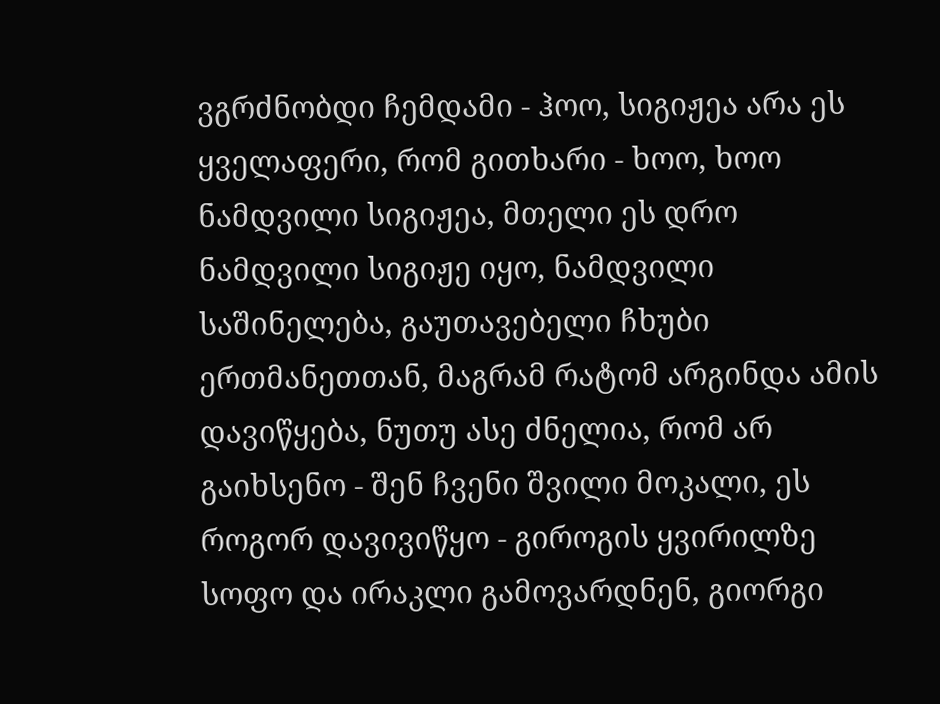ვგრძნობდი ჩემდამი - ჰოო, სიგიჟეა არა ეს ყველაფერი, რომ გითხარი - ხოო, ხოო ნამდვილი სიგიჟეა, მთელი ეს დრო ნამდვილი სიგიჟე იყო, ნამდვილი საშინელება, გაუთავებელი ჩხუბი ერთმანეთთან, მაგრამ რატომ არგინდა ამის დავიწყება, ნუთუ ასე ძნელია, რომ არ გაიხსენო - შენ ჩვენი შვილი მოკალი, ეს როგორ დავივიწყო - გიროგის ყვირილზე სოფო და ირაკლი გამოვარდნენ, გიორგი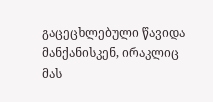გაცეცხლებული წავიდა მანქანისკენ, ირაკლიც მას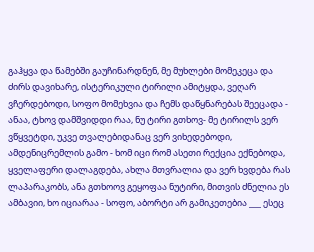გაჰყვა და წამებში გაუჩინარდნენ, მე მუხლები მომეკეცა და ძირს დავიხარე, ისტერიკული ტირილი ამიტყდა, ვეღარ ვჩერდებოდი, სოფო მომეხვია და ჩემს დაწყნარებას შეეცადა - ანაა, ტხოვ დამშვიდდი რაა, ნუ ტირი გთხოვ- მე ტირილს ვერ ვწყვეტდი, უკვე თვალებიდანაც ვერ ვიხედებოდი, ამდენიცრემლის გამო - ხომ იცი რომ ასეთი რექცია ექნებოდა, ყველაფერი დალაგდება, ახლა მთვრალია და ვერ ხვდება რას ლაპარაკობს, ანა გთხოოვ გეყოფაა ნუტირი, მითვის ძნელია ეს ამბავიი, ხო იციარაა - სოფო, აბორტი არ გამიკეთებია ___ ესეც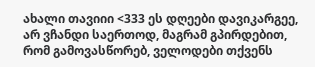ახალი თავიიი <333 ეს დღეები დავიკარგეე, არ ვჩანდი საერთოდ, მაგრამ გპირდებით, რომ გამოვასწორებ, ველოდები თქვენს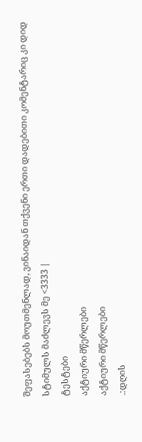შეფასებებს მოუთმენლად, ვინაიდან თქვენი ერთი დადებითი კომენტარიც კი დიდ სტიმულს მაძლევს მე <3333 |
ტესტები
აქტიური მწერლები
აქტიური მწერლები
.:დღის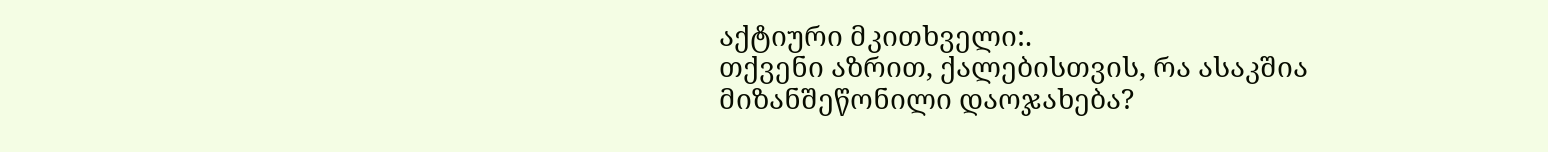აქტიური მკითხველი:.
თქვენი აზრით, ქალებისთვის, რა ასაკშია მიზანშეწონილი დაოჯახება?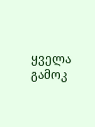ყველა გამოკ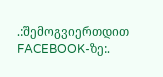.:შემოგვიერთდით FACEBOOK-ზე:.